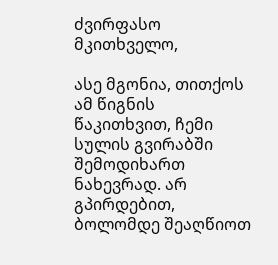ძვირფასო მკითხველო,

ასე მგონია, თითქოს ამ წიგნის წაკითხვით, ჩემი სულის გვირაბში შემოდიხართ ნახევრად. არ გპირდებით, ბოლომდე შეაღწიოთ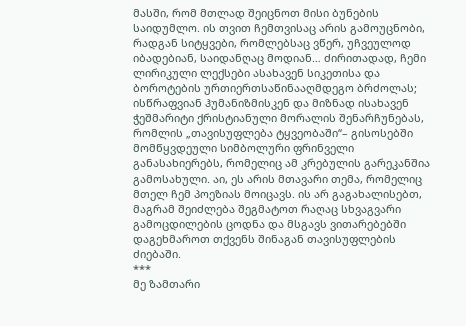მასში, რომ მთლად შეიცნოთ მისი ბუნების საიდუმლო. ის თვით ჩემთვისაც არის გამოუცნობი, რადგან სიტყვები, რომლებსაც ვწერ, უჩვეულოდ იბადებიან, საიდანღაც მოდიან… ძირითადად, ჩემი ლირიკული ლექსები ასახავენ სიკეთისა და ბოროტების ურთიერთსაწინააღმდეგო ბრძოლას; ისწრაფვიან ჰუმანიზმისკენ და მიზნად ისახავენ ჭეშმარიტი ქრისტიანული მორალის შენარჩუნებას, რომლის „თავისუფლება ტყვეობაში“– გისოსებში მომწყვდეული სიმბოლური ფრინველი განასახიერებს, რომელიც ამ კრებულის გარეკანშია გამოსახული. აი, ეს არის მთავარი თემა, რომელიც მთელ ჩემ პოეზიას მოიცავს. ის არ გაგახალისებთ, მაგრამ შეიძლება შეგმატოთ რაღაც სხვაგვარი გამოცდილების ცოდნა და მსგავს ვითარებებში დაგეხმაროთ თქვენს შინაგან თავისუფლების ძიებაში.
***
მე ზამთარი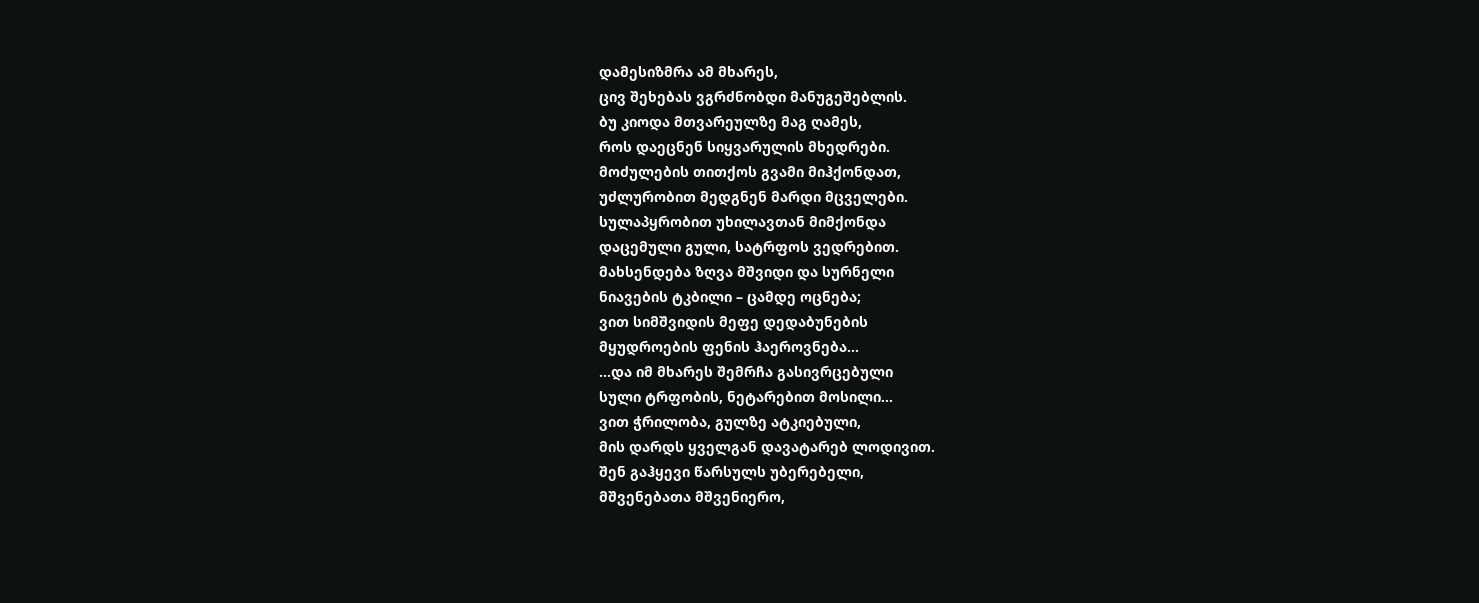დამესიზმრა ამ მხარეს,
ცივ შეხებას ვგრძნობდი მანუგეშებლის.
ბუ კიოდა მთვარეულზე მაგ ღამეს,
როს დაეცნენ სიყვარულის მხედრები.
მოძულების თითქოს გვამი მიჰქონდათ,
უძლურობით მედგნენ მარდი მცველები.
სულაპყრობით უხილავთან მიმქონდა
დაცემული გული, სატრფოს ვედრებით.
მახსენდება ზღვა მშვიდი და სურნელი
ნიავების ტკბილი – ცამდე ოცნება;
ვით სიმშვიდის მეფე დედაბუნების
მყუდროების ფენის ჰაეროვნება…
…და იმ მხარეს შემრჩა გასივრცებული
სული ტრფობის, ნეტარებით მოსილი…
ვით ჭრილობა, გულზე ატკიებული,
მის დარდს ყველგან დავატარებ ლოდივით.
შენ გაჰყევი წარსულს უბერებელი,
მშვენებათა მშვენიერო,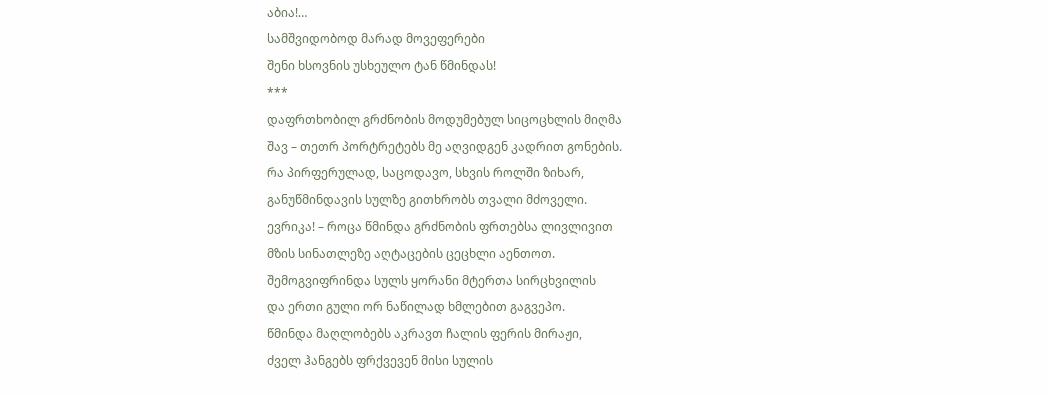აბია!…
სამშვიდობოდ მარად მოვეფერები
შენი ხსოვნის უსხეულო ტან წმინდას!
***
დაფრთხობილ გრძნობის მოდუმებულ სიცოცხლის მიღმა
შავ – თეთრ პორტრეტებს მე აღვიდგენ კადრით გონების.
რა პირფერულად, საცოდავო, სხვის როლში ზიხარ,
განუწმინდავის სულზე გითხრობს თვალი მძოველი.
ევრიკა! – როცა წმინდა გრძნობის ფრთებსა ლივლივით
მზის სინათლეზე აღტაცების ცეცხლი აენთოთ.
შემოგვიფრინდა სულს ყორანი მტერთა სირცხვილის
და ერთი გული ორ ნაწილად ხმლებით გაგვეპო.
წმინდა მაღლობებს აკრავთ ჩალის ფერის მირაჟი,
ძველ ჰანგებს ფრქვევენ მისი სულის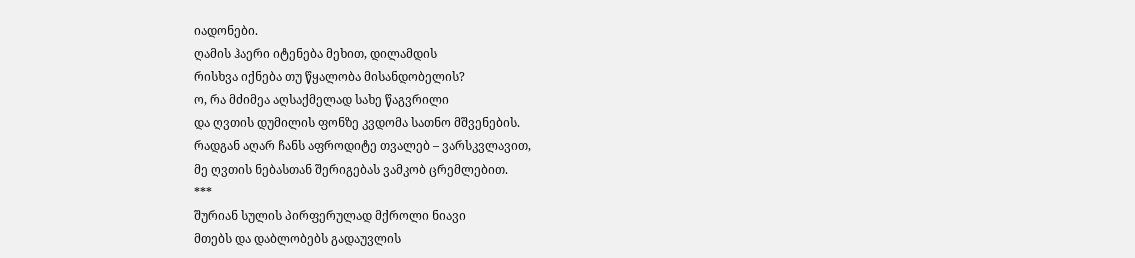იადონები.
ღამის ჰაერი იტენება მეხით, დილამდის
რისხვა იქნება თუ წყალობა მისანდობელის?
ო, რა მძიმეა აღსაქმელად სახე წაგვრილი
და ღვთის დუმილის ფონზე კვდომა სათნო მშვენების.
რადგან აღარ ჩანს აფროდიტე თვალებ – ვარსკვლავით,
მე ღვთის ნებასთან შერიგებას ვამკობ ცრემლებით.
***
შურიან სულის პირფერულად მქროლი ნიავი
მთებს და დაბლობებს გადაუვლის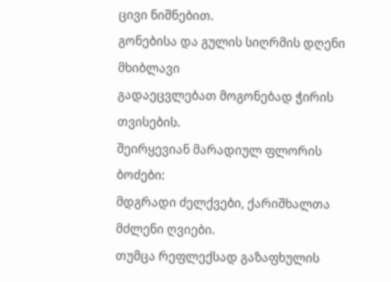ცივი ნიშნებით.
გონებისა და გულის სიღრმის დღენი მხიბლავი
გადაეცვლებათ მოგონებად ჭირის თვისების.
შეირყევიან მარადიულ ფლორის ბოძები:
მდგრადი ძელქვები, ქარიშხალთა მძლენი ღვიები.
თუმცა რეფლექსად გაზაფხულის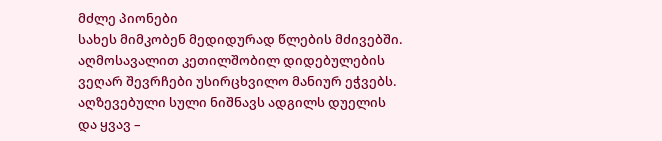მძლე პიონები
სახეს მიმკობენ მედიდურად წლების მძივებში.
აღმოსავალით კეთილშობილ დიდებულების
ვეღარ შევრჩები უსირცხვილო მანიურ ეჭვებს.
აღზევებული სული ნიშნავს ადგილს დუელის
და ყვავ –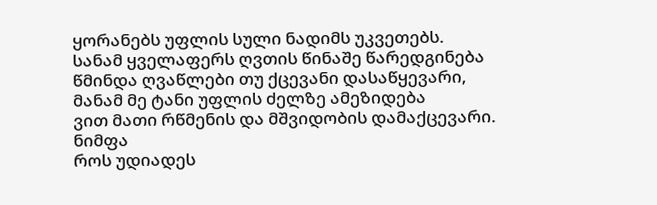ყორანებს უფლის სული ნადიმს უკვეთებს.
სანამ ყველაფერს ღვთის წინაშე წარედგინება
წმინდა ღვაწლები თუ ქცევანი დასაწყევარი,
მანამ მე ტანი უფლის ძელზე ამეზიდება
ვით მათი რწმენის და მშვიდობის დამაქცევარი.
ნიმფა
როს უდიადეს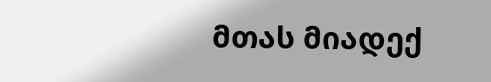მთას მიადექ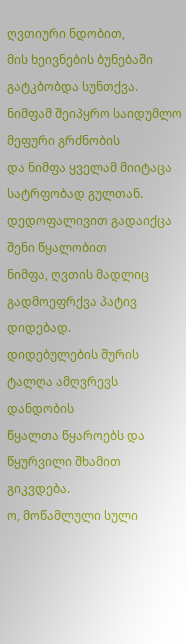ღვთიური ნდობით,
მის ხეივნების ბუნებაში გატკბობდა სუნთქვა.
ნიმფამ შეიპყრო საიდუმლო მეფური გრძნობის
და ნიმფა ყველამ მიიტაცა სატრფობად გულთან.
დედოფალივით გადაიქცა შენი წყალობით
ნიმფა, ღვთის მადლიც გადმოეფრქვა პატივ დიდებად.
დიდებულების შურის ტალღა ამღვრევს დანდობის
წყალთა წყაროებს და წყურვილი შხამით გიკვდება.
ო, მოწამლული სული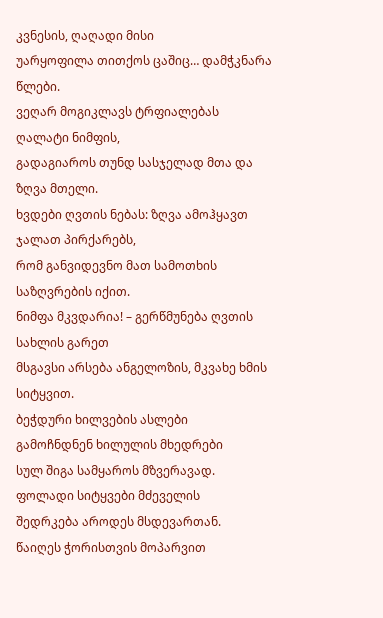კვნესის, ღაღადი მისი
უარყოფილა თითქოს ცაშიც… დამჭკნარა წლები.
ვეღარ მოგიკლავს ტრფიალებას ღალატი ნიმფის,
გადაგიაროს თუნდ სასჯელად მთა და ზღვა მთელი.
ხვდები ღვთის ნებას: ზღვა ამოჰყავთ ჯალათ პირქარებს,
რომ განვიდევნო მათ სამოთხის საზღვრების იქით.
ნიმფა მკვდარია! – გერწმუნება ღვთის სახლის გარეთ
მსგავსი არსება ანგელოზის, მკვახე ხმის სიტყვით.
ბეჭდური ხილვების ასლები
გამოჩნდნენ ხილულის მხედრები
სულ შიგა სამყაროს მზვერავად.
ფოლადი სიტყვები მძეველის
შედრკება აროდეს მსდევართან.
წაიღეს ჭორისთვის მოპარვით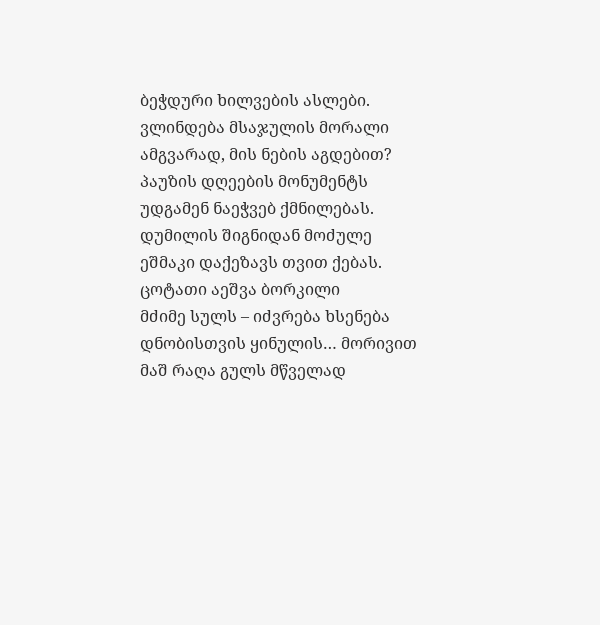ბეჭდური ხილვების ასლები.
ვლინდება მსაჯულის მორალი
ამგვარად, მის ნების აგდებით?
პაუზის დღეების მონუმენტს
უდგამენ ნაეჭვებ ქმნილებას.
დუმილის შიგნიდან მოძულე
ეშმაკი დაქეზავს თვით ქებას.
ცოტათი აეშვა ბორკილი
მძიმე სულს – იძვრება ხსენება
დნობისთვის ყინულის… მორივით
მაშ რაღა გულს მწველად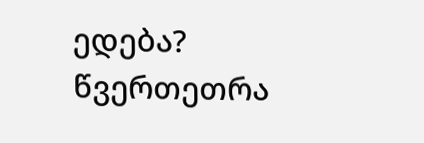ედება?
წვერთეთრა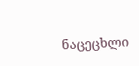ნაცეცხლი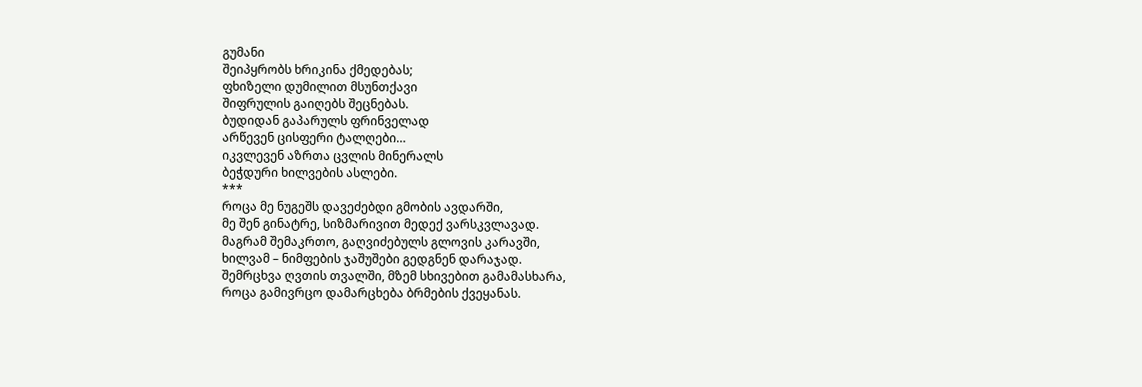გუმანი
შეიპყრობს ხრიკინა ქმედებას;
ფხიზელი დუმილით მსუნთქავი
შიფრულის გაიღებს შეცნებას.
ბუდიდან გაპარულს ფრინველად
არწევენ ცისფერი ტალღები…
იკვლევენ აზრთა ცვლის მინერალს
ბეჭდური ხილვების ასლები.
***
როცა მე ნუგეშს დავეძებდი გმობის ავდარში,
მე შენ გინატრე, სიზმარივით მედექ ვარსკვლავად.
მაგრამ შემაკრთო, გაღვიძებულს გლოვის კარავში,
ხილვამ – ნიმფების ჯაშუშები გედგნენ დარაჯად.
შემრცხვა ღვთის თვალში, მზემ სხივებით გამამასხარა,
როცა გამივრცო დამარცხება ბრმების ქვეყანას.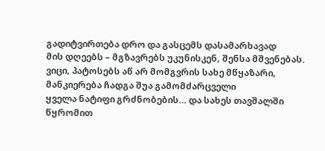გადიტვირთება დრო და გასცემს დასამარხავად
მის დღეებს – მგზავრებს უკუნისკენ, შენსა მშვენებას.
ვიცი, პატოსებს აწ არ მომგვრის სახე მწყაზარი,
მანკიერება ჩადგა შუა გამომძარცველი
ყველა ნატიფი გრძნობების… და სახეს თავშალში
წყრომით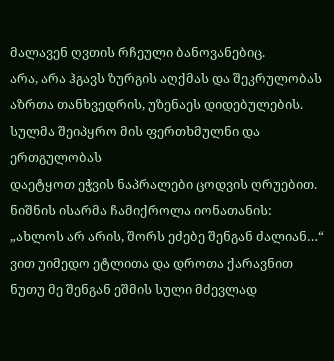მალავენ ღვთის რჩეული ბანოვანებიც.
არა, არა ჰგავს ზურგის აღქმას და შეკრულობას
აზრთა თანხვედრის, უზენაეს დიდებულების.
სულმა შეიპყრო მის ფერთხმულნი და ერთგულობას
დაეტყოთ ეჭვის ნაპრალები ცოდვის ღრუებით.
ნიშნის ისარმა ჩამიქროლა იონათანის:
„ახლოს არ არის, შორს ეძებე შენგან ძალიან…“
ვით უიმედო ეტლითა და დროთა ქარავნით
ნუთუ მე შენგან ეშმის სული მძევლად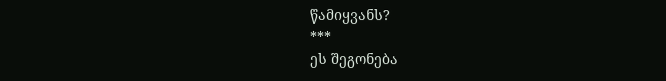წამიყვანს?
***
ეს შეგონება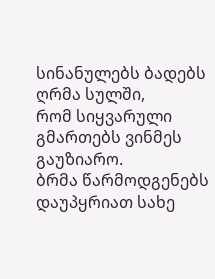სინანულებს ბადებს ღრმა სულში,
რომ სიყვარული გმართებს ვინმეს გაუზიარო.
ბრმა წარმოდგენებს დაუპყრიათ სახე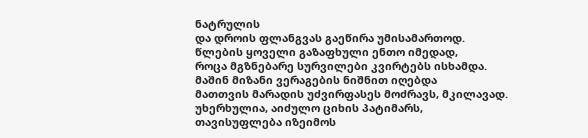ნატრულის
და დროის ფლანგვას გაეწირა უმისამართოდ.
წლების ყოველი გაზაფხული ენთო იმედად,
როცა მგზნებარე სურვილები კვირტებს ისხამდა.
მაშინ მიზანი ვერაგების ნიშნით იღებდა
მათთვის მარადის უძვირფასეს მოძრავს, მკილავად.
უხერხულია, აიძულო ციხის პატიმარს,
თავისუფლება იზეიმოს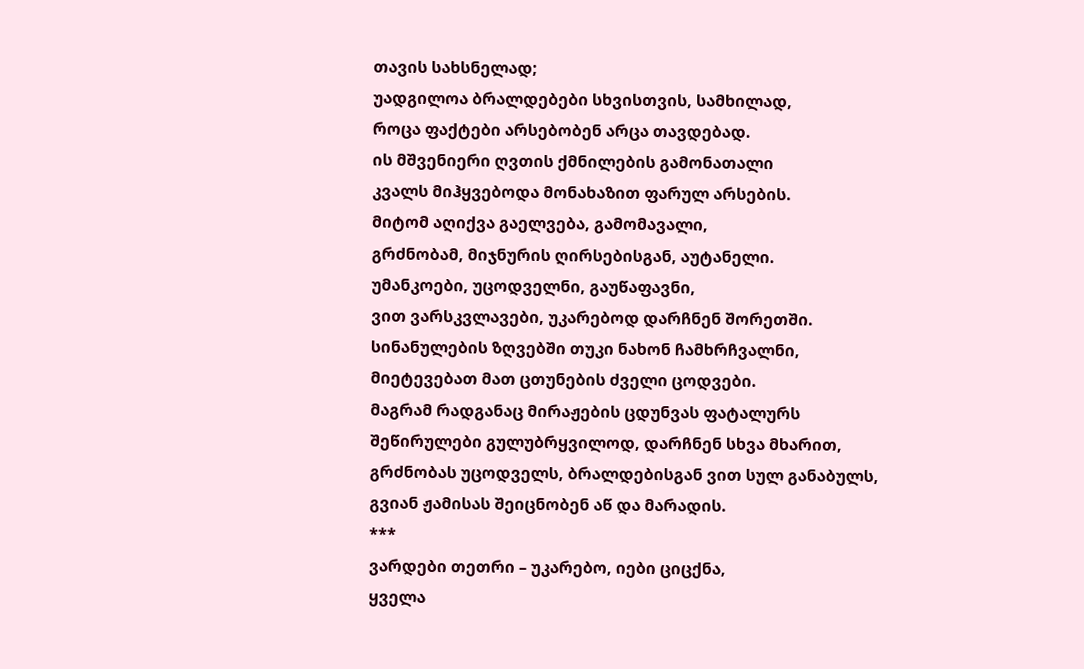თავის სახსნელად;
უადგილოა ბრალდებები სხვისთვის, სამხილად,
როცა ფაქტები არსებობენ არცა თავდებად.
ის მშვენიერი ღვთის ქმნილების გამონათალი
კვალს მიჰყვებოდა მონახაზით ფარულ არსების.
მიტომ აღიქვა გაელვება, გამომავალი,
გრძნობამ, მიჯნურის ღირსებისგან, აუტანელი.
უმანკოები, უცოდველნი, გაუწაფავნი,
ვით ვარსკვლავები, უკარებოდ დარჩნენ შორეთში.
სინანულების ზღვებში თუკი ნახონ ჩამხრჩვალნი,
მიეტევებათ მათ ცთუნების ძველი ცოდვები.
მაგრამ რადგანაც მირაჟების ცდუნვას ფატალურს
შეწირულები გულუბრყვილოდ, დარჩნენ სხვა მხარით,
გრძნობას უცოდველს, ბრალდებისგან ვით სულ განაბულს,
გვიან ჟამისას შეიცნობენ აწ და მარადის.
***
ვარდები თეთრი – უკარებო, იები ციცქნა,
ყველა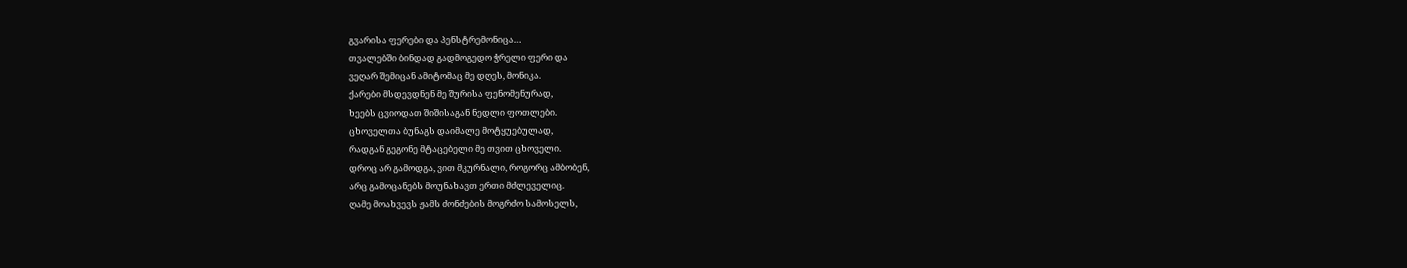გვარისა ფერები და პენსტრემონიცა…
თვალებში ბინდად გადმოგედო ჭრელი ფერი და
ვეღარ შემიცან ამიტომაც მე დღეს, მონიკა.
ქარები მსდევდნენ მე შურისა ფენომენურად,
ხეებს ცვიოდათ შიშისაგან ნედლი ფოთლები.
ცხოველთა ბუნაგს დაიმალე მოტყუებულად,
რადგან გეგონე მტაცებელი მე თვით ცხოველი.
დროც არ გამოდგა, ვით მკურნალი, როგორც ამბობენ,
არც გამოცანებს მოუნახავთ ერთი მძლეველიც.
ღამე მოახვევს ჟამს ძონძების მოგრძო სამოსელს,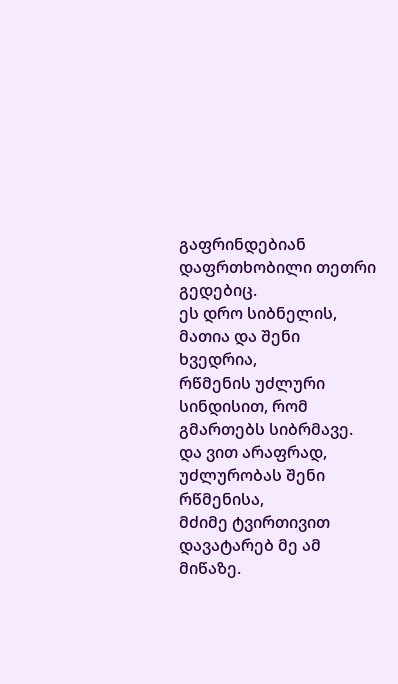გაფრინდებიან დაფრთხობილი თეთრი გედებიც.
ეს დრო სიბნელის, მათია და შენი ხვედრია,
რწმენის უძლური სინდისით, რომ გმართებს სიბრმავე.
და ვით არაფრად, უძლურობას შენი რწმენისა,
მძიმე ტვირთივით დავატარებ მე ამ მიწაზე.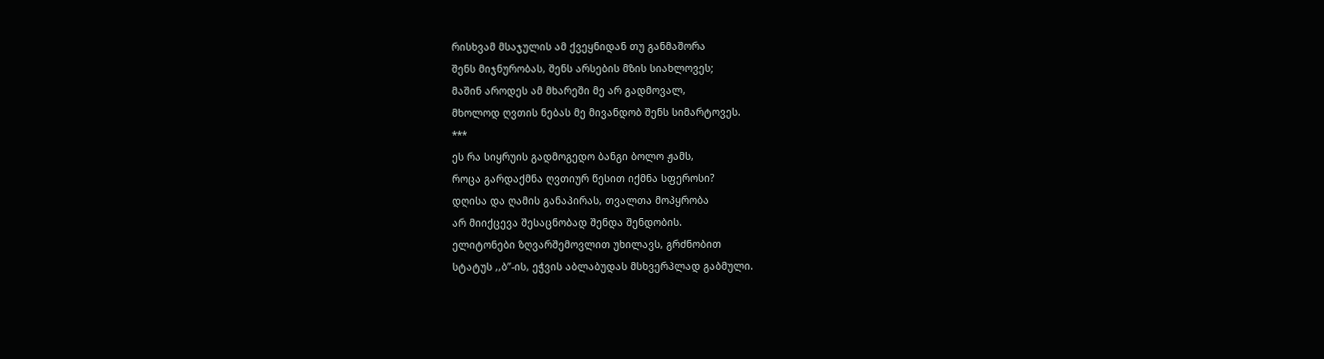რისხვამ მსაჯულის ამ ქვეყნიდან თუ განმაშორა
შენს მიჯნურობას, შენს არსების მზის სიახლოვეს;
მაშინ აროდეს ამ მხარეში მე არ გადმოვალ,
მხოლოდ ღვთის ნებას მე მივანდობ შენს სიმარტოვეს.
***
ეს რა სიყრუის გადმოგედო ბანგი ბოლო ჟამს,
როცა გარდაქმნა ღვთიურ წესით იქმნა სფეროსი?
დღისა და ღამის განაპირას, თვალთა მოპყრობა
არ მიიქცევა შესაცნობად შენდა შენდობის.
ელიტონები ზღვარშემოვლით უხილავს, გრძნობით
სტატუს ,,ბ”-ის, ეჭვის აბლაბუდას მსხვერპლად გაბმული.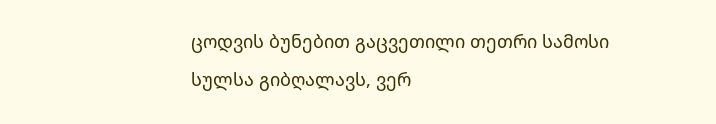ცოდვის ბუნებით გაცვეთილი თეთრი სამოსი
სულსა გიბღალავს, ვერ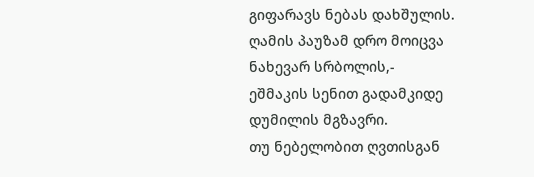გიფარავს ნებას დახშულის.
ღამის პაუზამ დრო მოიცვა ნახევარ სრბოლის,-
ეშმაკის სენით გადამკიდე დუმილის მგზავრი.
თუ ნებელობით ღვთისგან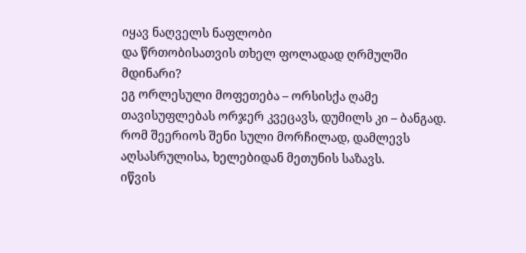იყავ ნაღველს ნაფლობი
და წრთობისათვის თხელ ფოლადად ღრმულში მდინარი?
ეგ ორლესული მოფეთება – ორსისქა ღამე
თავისუფლებას ორჯერ კვეცავს, დუმილს კი – ბანგად.
რომ შეერიოს შენი სული მორჩილად, დამლევს
აღსასრულისა, ხელებიდან მეთუნის საზავს.
იწვის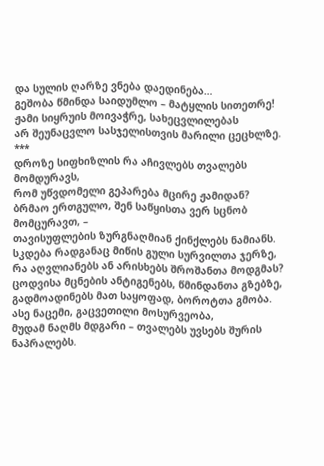და სულის ღარზე ვნება დაედინება…
გეშობა წმინდა საიდუმლო – მატყლის სითეთრე!
ჟამი სიყრუის მოივაჭრე, სახეცვლილებას
არ შეუნაცვლო სასჯელისთვის მარილი ცეცხლზე.
***
დროზე სიფხიზლის რა აჩივლებს თვალებს მომდურავს,
რომ უწვდომელი გეპარება მცირე ჟამიდან?
ბრმაო ერთგულო, შენ საწყისთა ვერ სცნობ მომცურავთ, –
თავისუფლების ზურგნაღმიან ქინქლებს ნამიანს.
სკდება რადგანაც მიწის გული სურვილთა ჯერზე,
რა აღვლიანებს ან არისხებს შროშანთა მოდგმას?
ცოდვისა მცნების ანტიგენებს, წმინდანთა გზებზე,
გადმოადინებს მათ საყოფად, ბოროტთა გმობა.
ასე ნაცემი, გაცვეთილი მოსურვეობა,
მუდამ ნაღმს მდგარი – თვალებს უვსებს შურის ნაპრალებს.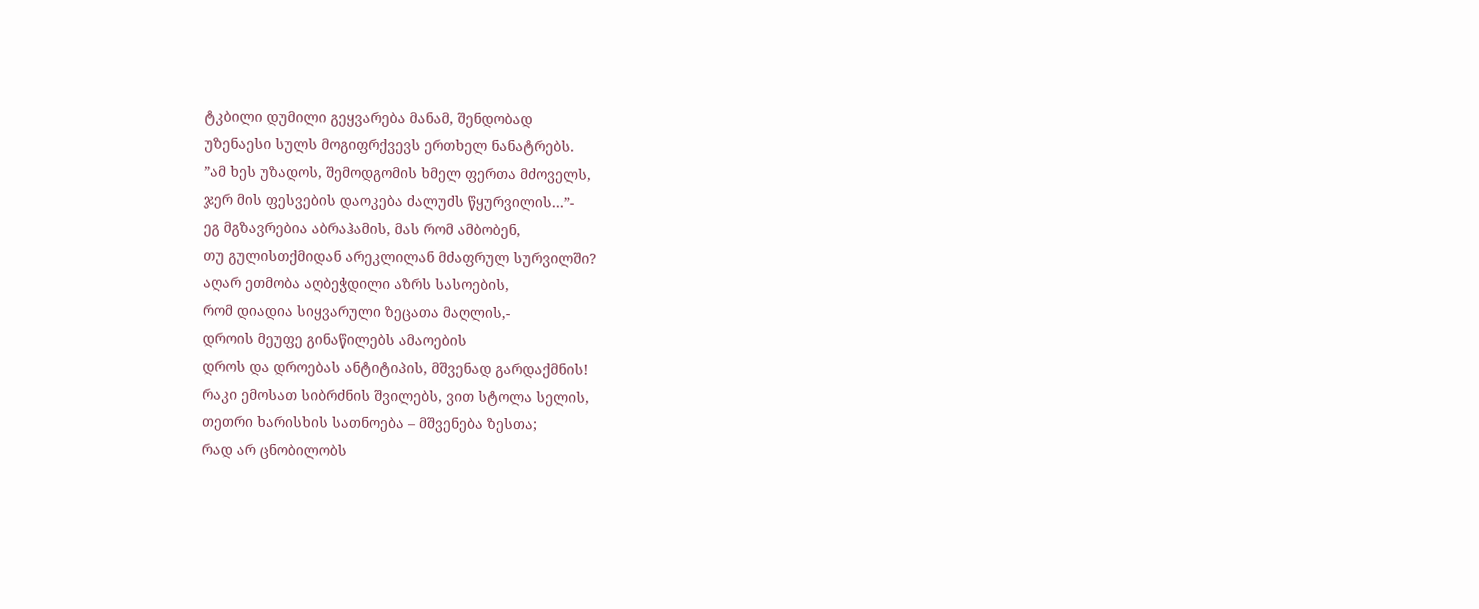ტკბილი დუმილი გეყვარება მანამ, შენდობად
უზენაესი სულს მოგიფრქვევს ერთხელ ნანატრებს.
”ამ ხეს უზადოს, შემოდგომის ხმელ ფერთა მძოველს,
ჯერ მის ფესვების დაოკება ძალუძს წყურვილის…”-
ეგ მგზავრებია აბრაჰამის, მას რომ ამბობენ,
თუ გულისთქმიდან არეკლილან მძაფრულ სურვილში?
აღარ ეთმობა აღბეჭდილი აზრს სასოების,
რომ დიადია სიყვარული ზეცათა მაღლის,-
დროის მეუფე გინაწილებს ამაოების
დროს და დროებას ანტიტიპის, მშვენად გარდაქმნის!
რაკი ემოსათ სიბრძნის შვილებს, ვით სტოლა სელის,
თეთრი ხარისხის სათნოება – მშვენება ზესთა;
რად არ ცნობილობს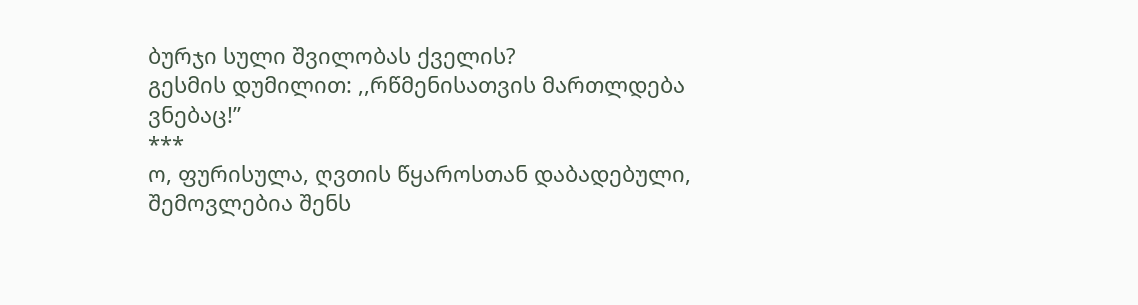ბურჯი სული შვილობას ქველის?
გესმის დუმილით: ,,რწმენისათვის მართლდება ვნებაც!”
***
ო, ფურისულა, ღვთის წყაროსთან დაბადებული,
შემოვლებია შენს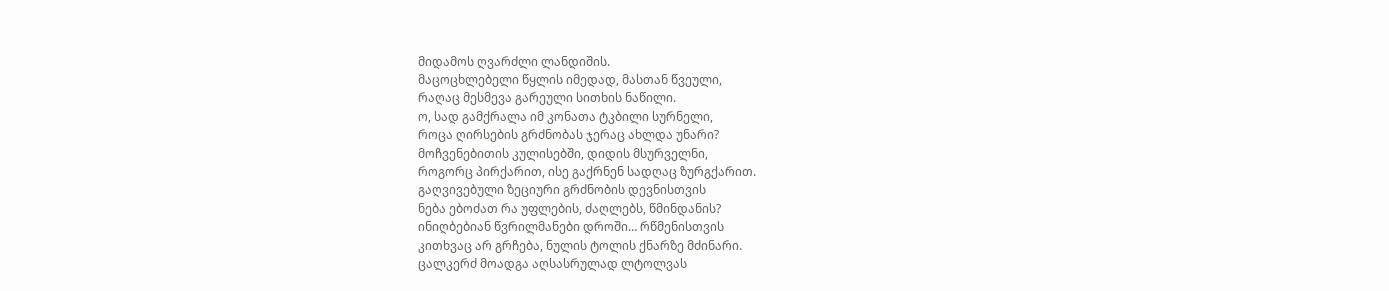მიდამოს ღვარძლი ლანდიშის.
მაცოცხლებელი წყლის იმედად, მასთან წვეული,
რაღაც მესმევა გარეული სითხის ნაწილი.
ო, სად გამქრალა იმ კონათა ტკბილი სურნელი,
როცა ღირსების გრძნობას ჯერაც ახლდა უნარი?
მოჩვენებითის კულისებში, დიდის მსურველნი,
როგორც პირქარით, ისე გაქრნენ სადღაც ზურგქარით.
გაღვივებული ზეციური გრძნობის დევნისთვის
ნება ებოძათ რა უფლების, ძაღლებს, წმინდანის?
ინიღბებიან წვრილმანები დროში… რწმენისთვის
კითხვაც არ გრჩება, ნულის ტოლის ქნარზე მძინარი.
ცალკერძ მოადგა აღსასრულად ლტოლვას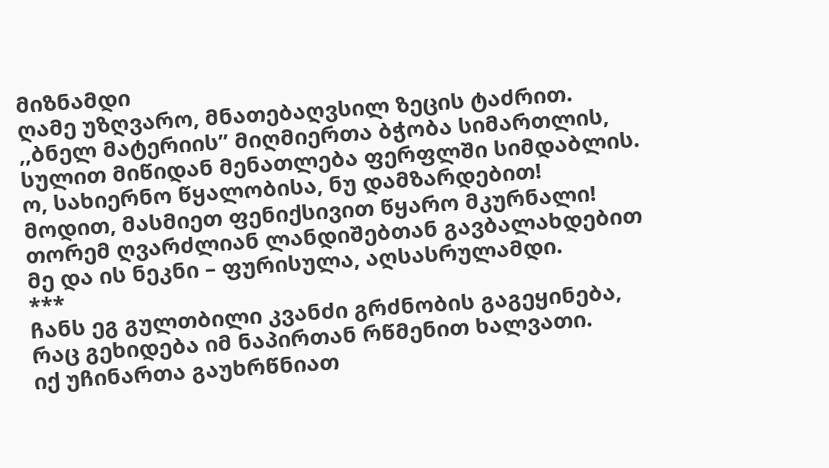მიზნამდი
ღამე უზღვარო, მნათებაღვსილ ზეცის ტაძრით.
,,ბნელ მატერიის” მიღმიერთა ბჭობა სიმართლის,
სულით მიწიდან მენათლება ფერფლში სიმდაბლის.
ო, სახიერნო წყალობისა, ნუ დამზარდებით!
მოდით, მასმიეთ ფენიქსივით წყარო მკურნალი!
თორემ ღვარძლიან ლანდიშებთან გავბალახდებით
მე და ის ნეკნი – ფურისულა, აღსასრულამდი.
***
ჩანს ეგ გულთბილი კვანძი გრძნობის გაგეყინება,
რაც გეხიდება იმ ნაპირთან რწმენით ხალვათი.
იქ უჩინართა გაუხრწნიათ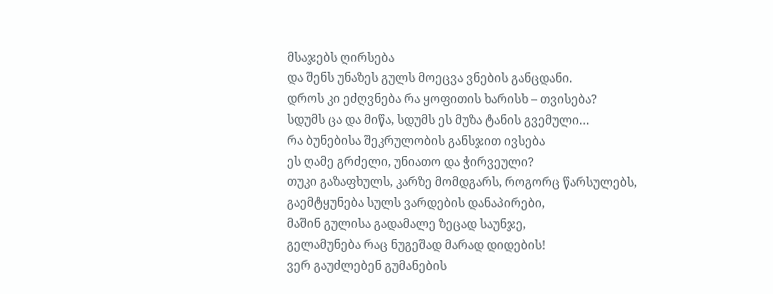მსაჯებს ღირსება
და შენს უნაზეს გულს მოეცვა ვნების განცდანი.
დროს კი ეძღვნება რა ყოფითის ხარისხ – თვისება?
სდუმს ცა და მიწა, სდუმს ეს მუზა ტანის გვემული…
რა ბუნებისა შეკრულობის განსჯით ივსება
ეს ღამე გრძელი, უნიათო და ჭირვეული?
თუკი გაზაფხულს, კარზე მომდგარს, როგორც წარსულებს,
გაემტყუნება სულს ვარდების დანაპირები,
მაშინ გულისა გადამალე ზეცად საუნჯე,
გელამუნება რაც ნუგეშად მარად დიდების!
ვერ გაუძლებენ გუმანების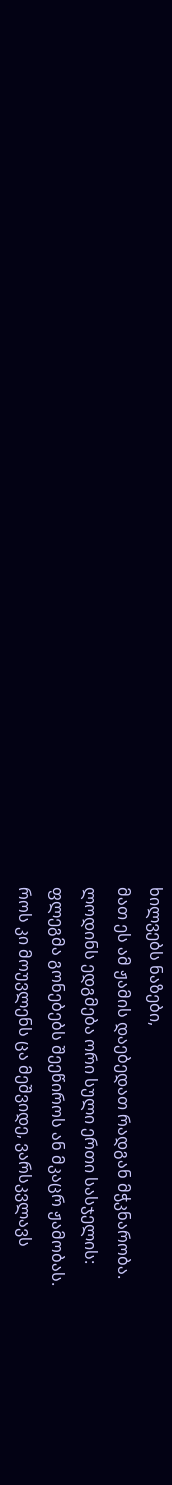ხილვებს ნაზები,
მათ ეს ამ ჟამის დაებედათ რადგან მჭკნარობა.
ლოდინს ედგმება ორი სული ერთი სასჯელის:
ფლეგმა გონებებს შეეწიროს ან მკაცრ ჟამობას.
როს კი მოუვლენს ცა მეშვიდე, ვარსკვლავს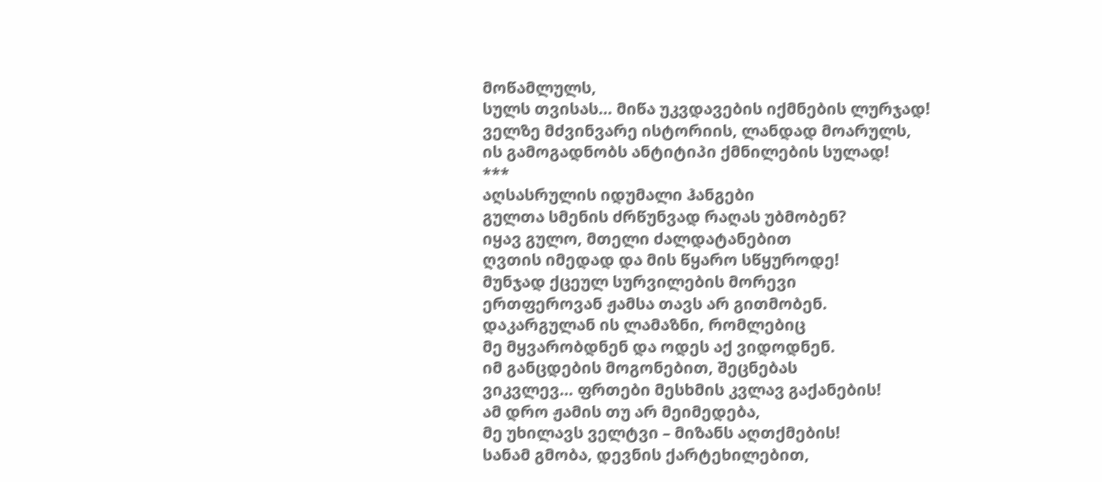მოწამლულს,
სულს თვისას… მიწა უკვდავების იქმნების ლურჯად!
ველზე მძვინვარე ისტორიის, ლანდად მოარულს,
ის გამოგადნობს ანტიტიპი ქმნილების სულად!
***
აღსასრულის იდუმალი ჰანგები
გულთა სმენის ძრწუნვად რაღას უბმობენ?
იყავ გულო, მთელი ძალდატანებით
ღვთის იმედად და მის წყარო სწყუროდე!
მუნჯად ქცეულ სურვილების მორევი
ერთფეროვან ჟამსა თავს არ გითმობენ.
დაკარგულან ის ლამაზნი, რომლებიც
მე მყვარობდნენ და ოდეს აქ ვიდოდნენ.
იმ განცდების მოგონებით, შეცნებას
ვიკვლევ… ფრთები მესხმის კვლავ გაქანების!
ამ დრო ჟამის თუ არ მეიმედება,
მე უხილავს ველტვი – მიზანს აღთქმების!
სანამ გმობა, დევნის ქარტეხილებით,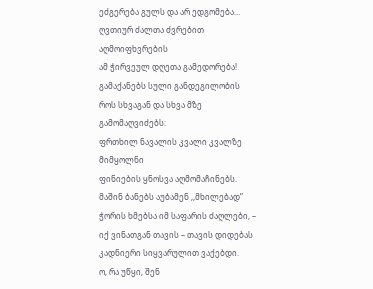ეძგერება გულს და არ ედგომება…
ღვთიურ ძალთა ძვრებით აღმოიფხვრების
ამ ჭირვეულ დღეთა გამედორება!
გამაქანებს სული განდეგილობის
როს სხვაგან და სხვა მზე გამომაღვიძებს:
ფრთხილ ნავალის კვალი კვალზე მიმყოლნი
ფინიების ყნოსვა აღმომაჩინებს.
მაშინ ბანებს აუბამენ ,,მხილებად”
ჭორის ხმებსა იმ საფარის ძაღლები, –
იქ ვინათგან თავის – თავის დიდებას
კადნიერი სიყვარულით ვაქებდი.
ო, რა უწყი, შენ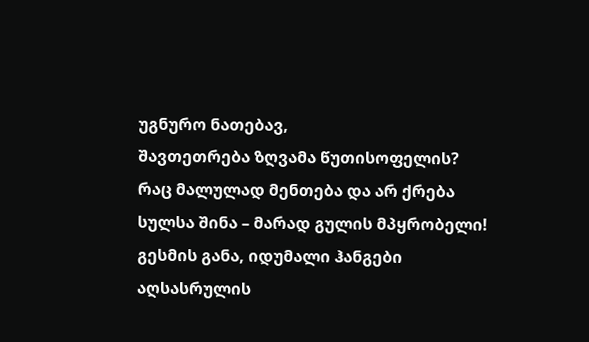უგნურო ნათებავ,
შავთეთრება ზღვამა წუთისოფელის?
რაც მალულად მენთება და არ ქრება
სულსა შინა – მარად გულის მპყრობელი!
გესმის განა, იდუმალი ჰანგები
აღსასრულის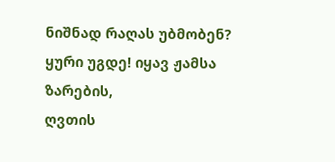ნიშნად რაღას უბმობენ?
ყური უგდე! იყავ ჟამსა ზარების,
ღვთის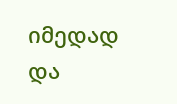იმედად და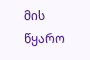მის წყარო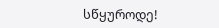სწყუროდე!